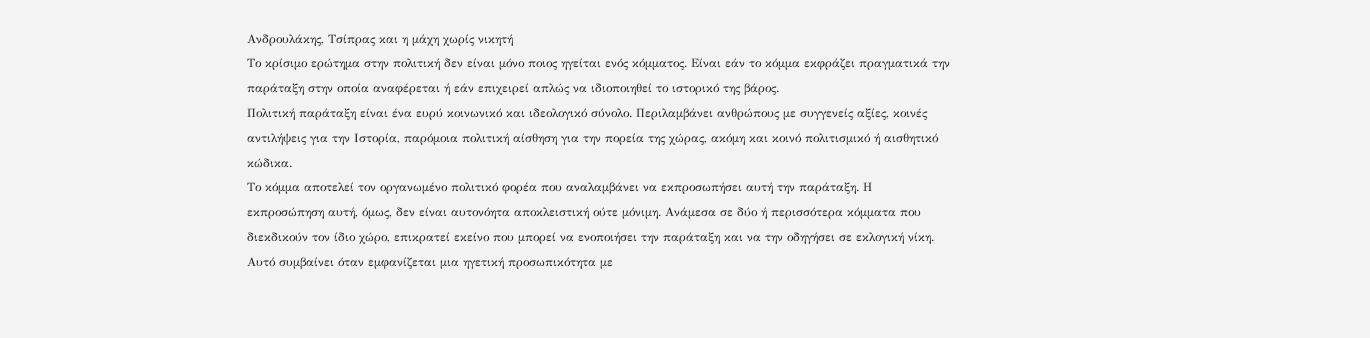Ανδρουλάκης, Τσίπρας και η μάχη χωρίς νικητή
Το κρίσιμο ερώτημα στην πολιτική δεν είναι μόνο ποιος ηγείται ενός κόμματος. Είναι εάν το κόμμα εκφράζει πραγματικά την παράταξη στην οποία αναφέρεται ή εάν επιχειρεί απλώς να ιδιοποιηθεί το ιστορικό της βάρος.
Πολιτική παράταξη είναι ένα ευρύ κοινωνικό και ιδεολογικό σύνολο. Περιλαμβάνει ανθρώπους με συγγενείς αξίες, κοινές αντιλήψεις για την Ιστορία, παρόμοια πολιτική αίσθηση για την πορεία της χώρας, ακόμη και κοινό πολιτισμικό ή αισθητικό κώδικα.
Το κόμμα αποτελεί τον οργανωμένο πολιτικό φορέα που αναλαμβάνει να εκπροσωπήσει αυτή την παράταξη. Η εκπροσώπηση αυτή, όμως, δεν είναι αυτονόητα αποκλειστική ούτε μόνιμη. Ανάμεσα σε δύο ή περισσότερα κόμματα που διεκδικούν τον ίδιο χώρο, επικρατεί εκείνο που μπορεί να ενοποιήσει την παράταξη και να την οδηγήσει σε εκλογική νίκη.
Αυτό συμβαίνει όταν εμφανίζεται μια ηγετική προσωπικότητα με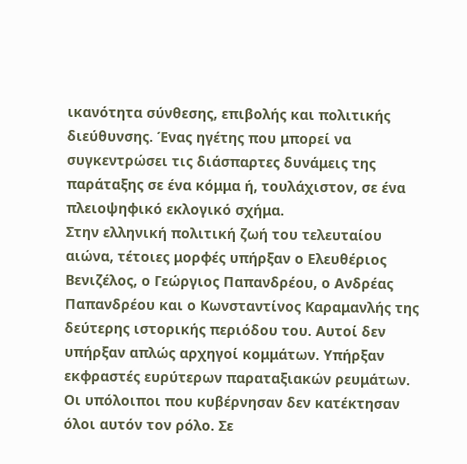ικανότητα σύνθεσης, επιβολής και πολιτικής διεύθυνσης. Ένας ηγέτης που μπορεί να συγκεντρώσει τις διάσπαρτες δυνάμεις της παράταξης σε ένα κόμμα ή, τουλάχιστον, σε ένα πλειοψηφικό εκλογικό σχήμα.
Στην ελληνική πολιτική ζωή του τελευταίου αιώνα, τέτοιες μορφές υπήρξαν ο Ελευθέριος Βενιζέλος, ο Γεώργιος Παπανδρέου, ο Ανδρέας Παπανδρέου και ο Κωνσταντίνος Καραμανλής της δεύτερης ιστορικής περιόδου του. Αυτοί δεν υπήρξαν απλώς αρχηγοί κομμάτων. Υπήρξαν εκφραστές ευρύτερων παραταξιακών ρευμάτων.
Οι υπόλοιποι που κυβέρνησαν δεν κατέκτησαν όλοι αυτόν τον ρόλο. Σε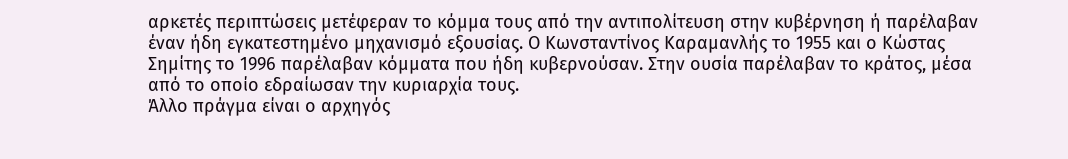αρκετές περιπτώσεις μετέφεραν το κόμμα τους από την αντιπολίτευση στην κυβέρνηση ή παρέλαβαν έναν ήδη εγκατεστημένο μηχανισμό εξουσίας. Ο Κωνσταντίνος Καραμανλής το 1955 και ο Κώστας Σημίτης το 1996 παρέλαβαν κόμματα που ήδη κυβερνούσαν. Στην ουσία παρέλαβαν το κράτος, μέσα από το οποίο εδραίωσαν την κυριαρχία τους.
Άλλο πράγμα είναι ο αρχηγός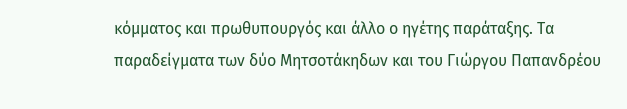κόμματος και πρωθυπουργός και άλλο ο ηγέτης παράταξης. Τα παραδείγματα των δύο Μητσοτάκηδων και του Γιώργου Παπανδρέου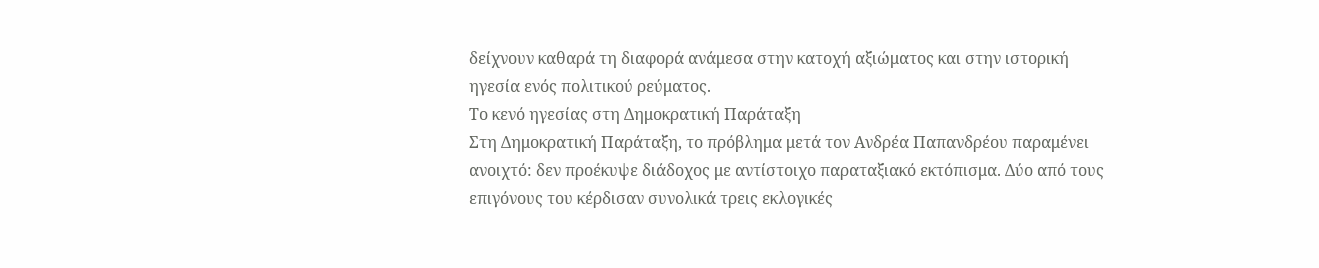δείχνουν καθαρά τη διαφορά ανάμεσα στην κατοχή αξιώματος και στην ιστορική ηγεσία ενός πολιτικού ρεύματος.
Το κενό ηγεσίας στη Δημοκρατική Παράταξη
Στη Δημοκρατική Παράταξη, το πρόβλημα μετά τον Ανδρέα Παπανδρέου παραμένει ανοιχτό: δεν προέκυψε διάδοχος με αντίστοιχο παραταξιακό εκτόπισμα. Δύο από τους επιγόνους του κέρδισαν συνολικά τρεις εκλογικές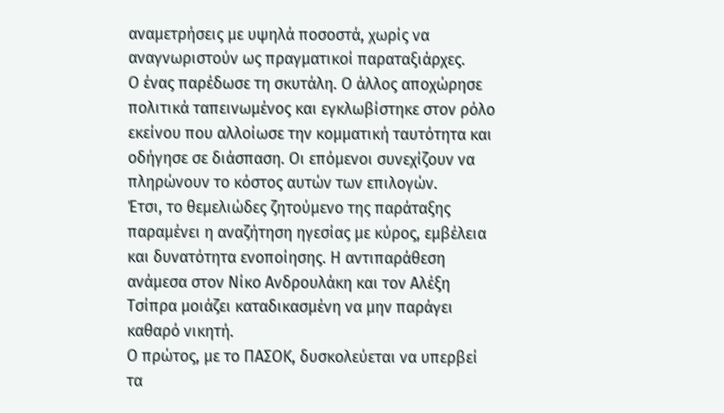αναμετρήσεις με υψηλά ποσοστά, χωρίς να αναγνωριστούν ως πραγματικοί παραταξιάρχες.
Ο ένας παρέδωσε τη σκυτάλη. Ο άλλος αποχώρησε πολιτικά ταπεινωμένος και εγκλωβίστηκε στον ρόλο εκείνου που αλλοίωσε την κομματική ταυτότητα και οδήγησε σε διάσπαση. Οι επόμενοι συνεχίζουν να πληρώνουν το κόστος αυτών των επιλογών.
Έτσι, το θεμελιώδες ζητούμενο της παράταξης παραμένει η αναζήτηση ηγεσίας με κύρος, εμβέλεια και δυνατότητα ενοποίησης. Η αντιπαράθεση ανάμεσα στον Νίκο Ανδρουλάκη και τον Αλέξη Τσίπρα μοιάζει καταδικασμένη να μην παράγει καθαρό νικητή.
Ο πρώτος, με το ΠΑΣΟΚ, δυσκολεύεται να υπερβεί τα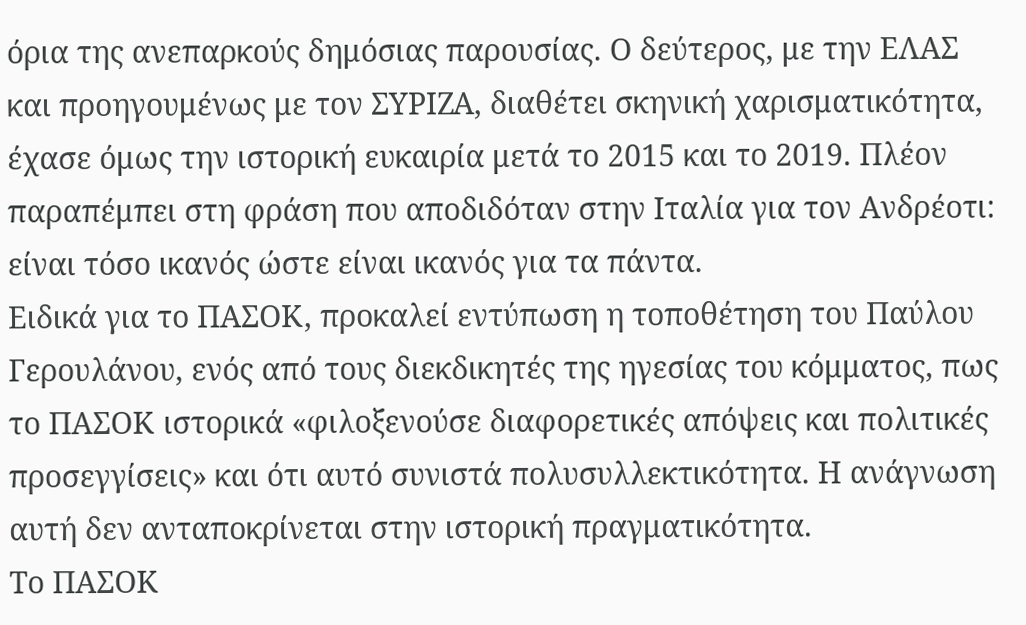όρια της ανεπαρκούς δημόσιας παρουσίας. Ο δεύτερος, με την ΕΛΑΣ και προηγουμένως με τον ΣΥΡΙΖΑ, διαθέτει σκηνική χαρισματικότητα, έχασε όμως την ιστορική ευκαιρία μετά το 2015 και το 2019. Πλέον παραπέμπει στη φράση που αποδιδόταν στην Ιταλία για τον Ανδρέοτι: είναι τόσο ικανός ώστε είναι ικανός για τα πάντα.
Ειδικά για το ΠΑΣΟΚ, προκαλεί εντύπωση η τοποθέτηση του Παύλου Γερουλάνου, ενός από τους διεκδικητές της ηγεσίας του κόμματος, πως το ΠΑΣΟΚ ιστορικά «φιλοξενούσε διαφορετικές απόψεις και πολιτικές προσεγγίσεις» και ότι αυτό συνιστά πολυσυλλεκτικότητα. Η ανάγνωση αυτή δεν ανταποκρίνεται στην ιστορική πραγματικότητα.
Το ΠΑΣΟΚ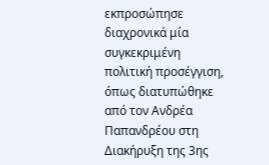εκπροσώπησε διαχρονικά μία συγκεκριμένη πολιτική προσέγγιση, όπως διατυπώθηκε από τον Ανδρέα Παπανδρέου στη Διακήρυξη της 3ης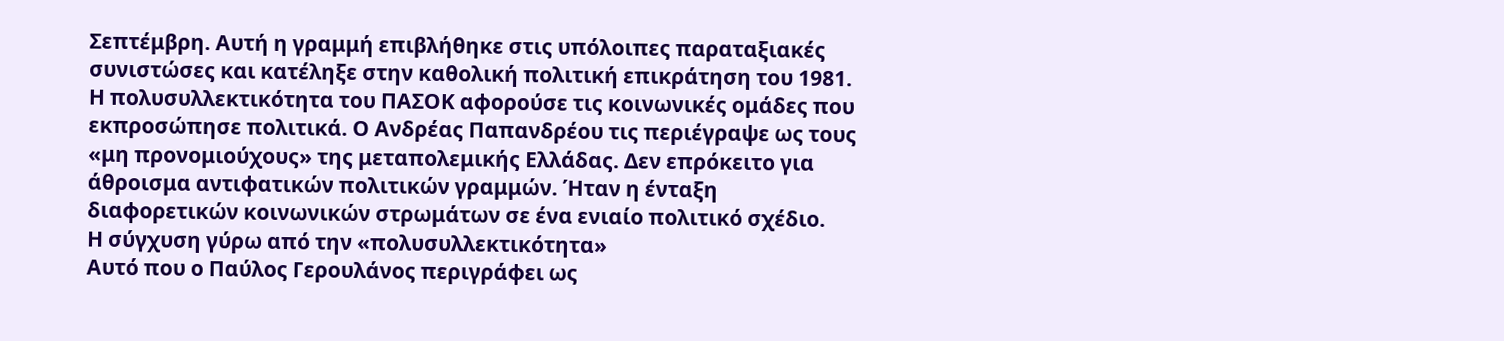Σεπτέμβρη. Αυτή η γραμμή επιβλήθηκε στις υπόλοιπες παραταξιακές συνιστώσες και κατέληξε στην καθολική πολιτική επικράτηση του 1981.
Η πολυσυλλεκτικότητα του ΠΑΣΟΚ αφορούσε τις κοινωνικές ομάδες που εκπροσώπησε πολιτικά. Ο Ανδρέας Παπανδρέου τις περιέγραψε ως τους «μη προνομιούχους» της μεταπολεμικής Ελλάδας. Δεν επρόκειτο για άθροισμα αντιφατικών πολιτικών γραμμών. Ήταν η ένταξη διαφορετικών κοινωνικών στρωμάτων σε ένα ενιαίο πολιτικό σχέδιο.
Η σύγχυση γύρω από την «πολυσυλλεκτικότητα»
Αυτό που ο Παύλος Γερουλάνος περιγράφει ως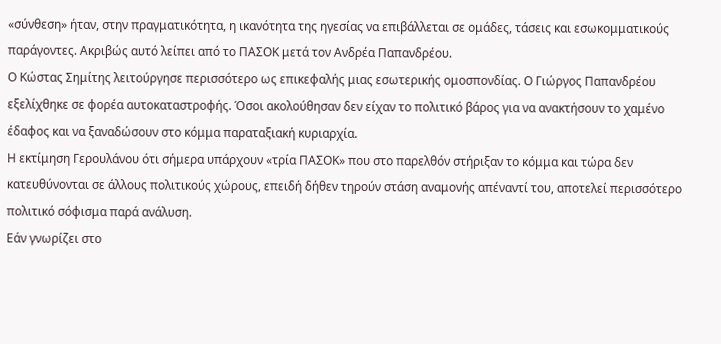«σύνθεση» ήταν, στην πραγματικότητα, η ικανότητα της ηγεσίας να επιβάλλεται σε ομάδες, τάσεις και εσωκομματικούς παράγοντες. Ακριβώς αυτό λείπει από το ΠΑΣΟΚ μετά τον Ανδρέα Παπανδρέου.
Ο Κώστας Σημίτης λειτούργησε περισσότερο ως επικεφαλής μιας εσωτερικής ομοσπονδίας. Ο Γιώργος Παπανδρέου εξελίχθηκε σε φορέα αυτοκαταστροφής. Όσοι ακολούθησαν δεν είχαν το πολιτικό βάρος για να ανακτήσουν το χαμένο έδαφος και να ξαναδώσουν στο κόμμα παραταξιακή κυριαρχία.
Η εκτίμηση Γερουλάνου ότι σήμερα υπάρχουν «τρία ΠΑΣΟΚ» που στο παρελθόν στήριξαν το κόμμα και τώρα δεν κατευθύνονται σε άλλους πολιτικούς χώρους, επειδή δήθεν τηρούν στάση αναμονής απέναντί του, αποτελεί περισσότερο πολιτικό σόφισμα παρά ανάλυση.
Εάν γνωρίζει στο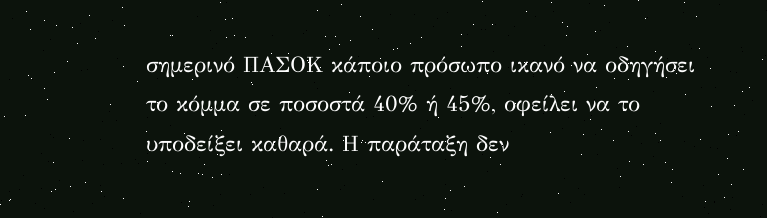σημερινό ΠΑΣΟΚ κάποιο πρόσωπο ικανό να οδηγήσει το κόμμα σε ποσοστά 40% ή 45%, οφείλει να το υποδείξει καθαρά. Η παράταξη δεν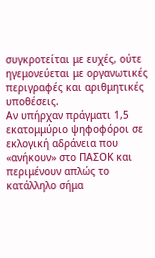συγκροτείται με ευχές, ούτε ηγεμονεύεται με οργανωτικές περιγραφές και αριθμητικές υποθέσεις.
Αν υπήρχαν πράγματι 1,5 εκατομμύριο ψηφοφόροι σε εκλογική αδράνεια που «ανήκουν» στο ΠΑΣΟΚ και περιμένουν απλώς το κατάλληλο σήμα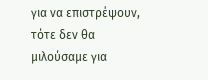για να επιστρέψουν, τότε δεν θα μιλούσαμε για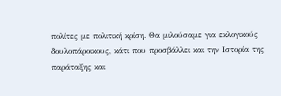πολίτες με πολιτική κρίση. Θα μιλούσαμε για εκλογικούς δουλοπάροικους, κάτι που προσβάλλει και την Ιστορία της παράταξης και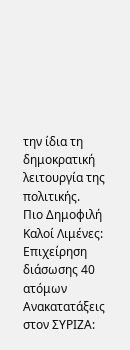την ίδια τη δημοκρατική λειτουργία της πολιτικής.
Πιο Δημοφιλή
Καλοί Λιμένες: Επιχείρηση διάσωσης 40 ατόμων
Ανακατατάξεις στον ΣΥΡΙΖΑ: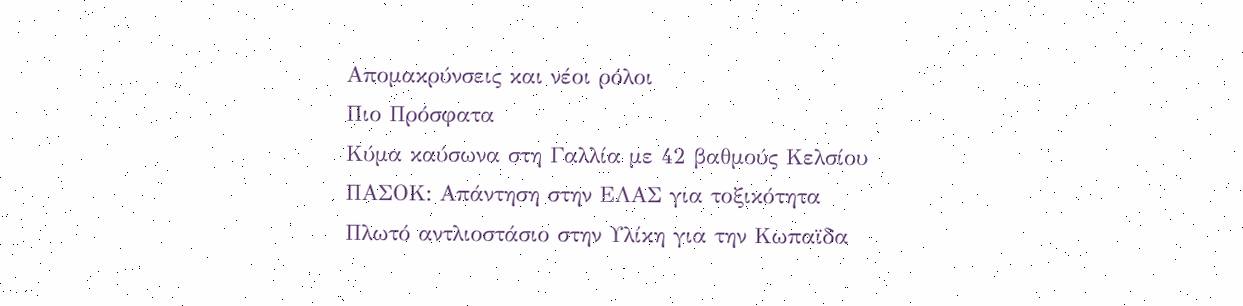Απομακρύνσεις και νέοι ρόλοι
Πιο Πρόσφατα
Κύμα καύσωνα στη Γαλλία με 42 βαθμούς Κελσίου
ΠΑΣΟΚ: Απάντηση στην ΕΛΑΣ για τοξικότητα
Πλωτό αντλιοστάσιο στην Υλίκη για την Κωπαϊδα